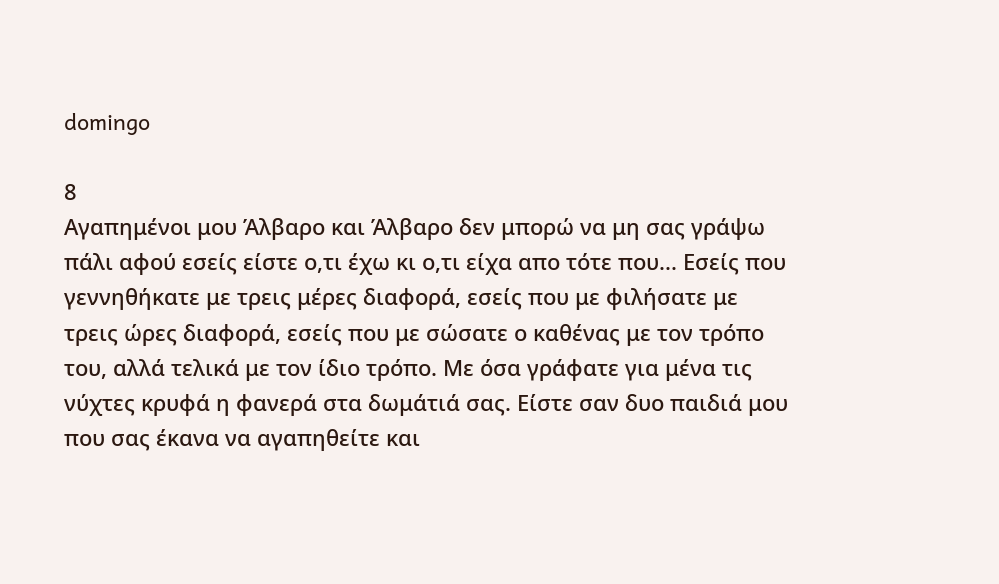domingo

8
Αγαπημένοι μου Άλβαρο και Άλβαρο δεν μπορώ να μη σας γράψω πάλι αφού εσείς είστε ο,τι έχω κι ο,τι είχα απο τότε που... Εσείς που γεννηθήκατε με τρεις μέρες διαφορά, εσείς που με φιλήσατε με τρεις ώρες διαφορά, εσείς που με σώσατε ο καθένας με τον τρόπο του, αλλά τελικά με τον ίδιο τρόπο. Με όσα γράφατε για μένα τις νύχτες κρυφά η φανερά στα δωμάτιά σας. Είστε σαν δυο παιδιά μου που σας έκανα να αγαπηθείτε και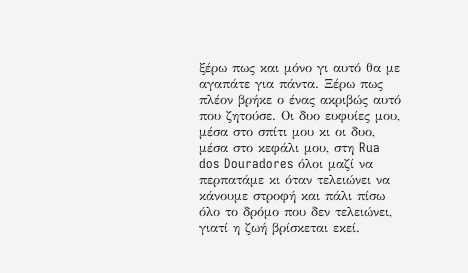ξέρω πως και μόνο γι αυτό θα με αγαπάτε για πάντα. Ξέρω πως πλέον βρήκε ο ένας ακριβώς αυτό που ζητούσε. Οι δυο ευφυίες μου, μέσα στο σπίτι μου κι οι δυο, μέσα στο κεφάλι μου, στη Rua dos Douradores όλοι μαζί να περπατάμε κι όταν τελειώνει να κάνουμε στροφή και πάλι πίσω όλο το δρόμο που δεν τελειώνει, γιατί η ζωή βρίσκεται εκεί.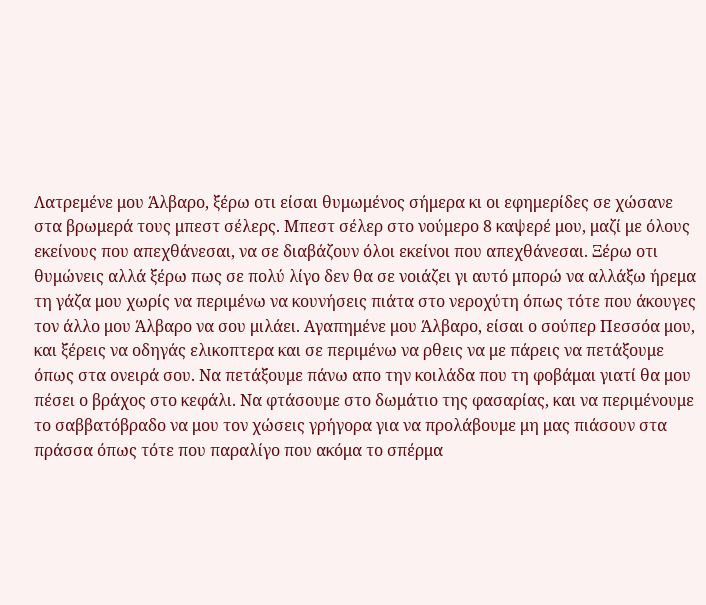Λατρεμένε μου Άλβαρο, ξέρω οτι είσαι θυμωμένος σήμερα κι οι εφημερίδες σε χώσανε στα βρωμερά τους μπεστ σέλερς. Μπεστ σέλερ στο νούμερο 8 καψερέ μου, μαζί με όλους εκείνους που απεχθάνεσαι, να σε διαβάζουν όλοι εκείνοι που απεχθάνεσαι. Ξέρω οτι θυμώνεις αλλά ξέρω πως σε πολύ λίγο δεν θα σε νοιάζει γι αυτό μπορώ να αλλάξω ήρεμα τη γάζα μου χωρίς να περιμένω να κουνήσεις πιάτα στο νεροχύτη όπως τότε που άκουγες τον άλλο μου Άλβαρο να σου μιλάει. Αγαπημένε μου Άλβαρο, είσαι ο σούπερ Πεσσόα μου, και ξέρεις να οδηγάς ελικοπτερα και σε περιμένω να ρθεις να με πάρεις να πετάξουμε όπως στα ονειρά σου. Να πετάξουμε πάνω απο την κοιλάδα που τη φοβάμαι γιατί θα μου πέσει ο βράχος στο κεφάλι. Να φτάσουμε στο δωμάτιο της φασαρίας, και να περιμένουμε το σαββατόβραδο να μου τον χώσεις γρήγορα για να προλάβουμε μη μας πιάσουν στα πράσσα όπως τότε που παραλίγο που ακόμα το σπέρμα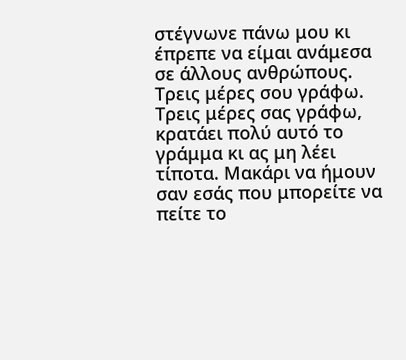στέγνωνε πάνω μου κι έπρεπε να είμαι ανάμεσα σε άλλους ανθρώπους. Τρεις μέρες σου γράφω. Τρεις μέρες σας γράφω, κρατάει πολύ αυτό το γράμμα κι ας μη λέει τίποτα. Μακάρι να ήμουν σαν εσάς που μπορείτε να πείτε το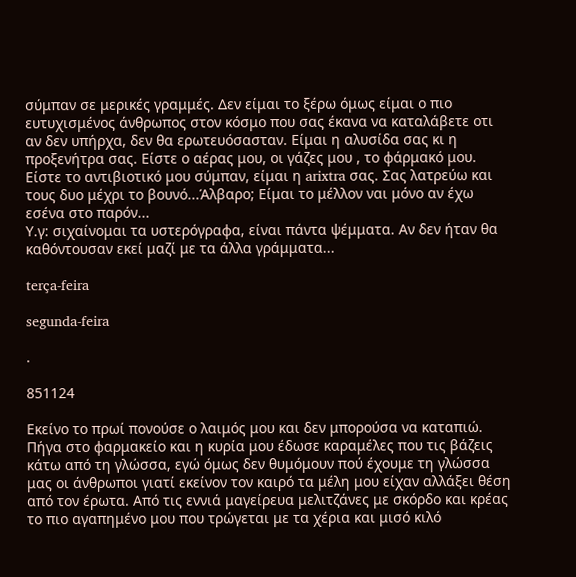σύμπαν σε μερικές γραμμές. Δεν είμαι το ξέρω όμως είμαι ο πιο ευτυχισμένος άνθρωπος στον κόσμο που σας έκανα να καταλάβετε οτι αν δεν υπήρχα, δεν θα ερωτευόσασταν. Είμαι η αλυσίδα σας κι η προξενήτρα σας. Είστε ο αέρας μου, οι γάζες μου , το φάρμακό μου. Είστε το αντιβιοτικό μου σύμπαν, είμαι η arixtra σας. Σας λατρεύω και τους δυο μέχρι το βουνό...Άλβαρο; Είμαι το μέλλον ναι μόνο αν έχω εσένα στο παρόν...
Υ.γ: σιχαίνομαι τα υστερόγραφα, είναι πάντα ψέμματα. Αν δεν ήταν θα καθόντουσαν εκεί μαζί με τα άλλα γράμματα...

terça-feira

segunda-feira

.

851124

Εκείνο το πρωί πονούσε ο λαιμός μου και δεν μπορούσα να καταπιώ. Πήγα στο φαρμακείο και η κυρία μου έδωσε καραμέλες που τις βάζεις κάτω από τη γλώσσα, εγώ όμως δεν θυμόμουν πού έχουμε τη γλώσσα μας οι άνθρωποι γιατί εκείνον τον καιρό τα μέλη μου είχαν αλλάξει θέση από τον έρωτα. Από τις εννιά μαγείρευα μελιτζάνες με σκόρδο και κρέας το πιο αγαπημένο μου που τρώγεται με τα χέρια και μισό κιλό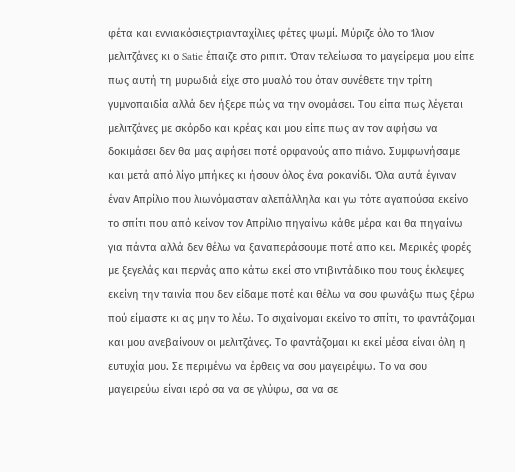φέτα και εννιακόσιεςτριανταχίλιες φέτες ψωμί. Μύριζε όλο το Ίλιον μελιτζάνες κι ο Satie έπαιζε στο ριπιτ. Όταν τελείωσα το μαγείρεμα μου είπε πως αυτή τη μυρωδιά είχε στο μυαλό του όταν συνέθετε την τρίτη γυμνοπαιδία αλλά δεν ήξερε πώς να την ονομάσει. Του είπα πως λέγεται μελιτζάνες με σκόρδο και κρέας και μου είπε πως αν τον αφήσω να δοκιμάσει δεν θα μας αφήσει ποτέ ορφανούς απο πιάνο. Συμφωνήσαμε και μετά από λίγο μπήκες κι ήσουν όλος ένα ροκανίδι. Όλα αυτά έγιναν έναν Απρίλιο που λιωνόμασταν αλεπάλληλα και γω τότε αγαπούσα εκείνο το σπίτι που από κείνον τον Απρίλιο πηγαίνω κάθε μέρα και θα πηγαίνω για πάντα αλλά δεν θέλω να ξαναπεράσουμε ποτέ απο κει. Μερικές φορές με ξεγελάς και περνάς απο κάτω εκεί στο ντιβιντάδικο που τους έκλεψες εκείνη την ταινία που δεν είδαμε ποτέ και θέλω να σου φωνάξω πως ξέρω πού είμαστε κι ας μην το λέω. Το σιχαίνομαι εκείνο το σπίτι, το φαντάζομαι και μου ανεβαίνουν οι μελιτζάνες. Το φαντάζομαι κι εκεί μέσα είναι όλη η ευτυχία μου. Σε περιμένω να έρθεις να σου μαγειρέψω. Το να σου μαγειρεύω είναι ιερό σα να σε γλύφω, σα να σε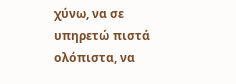χύνω, να σε υπηρετώ πιστά ολόπιστα, να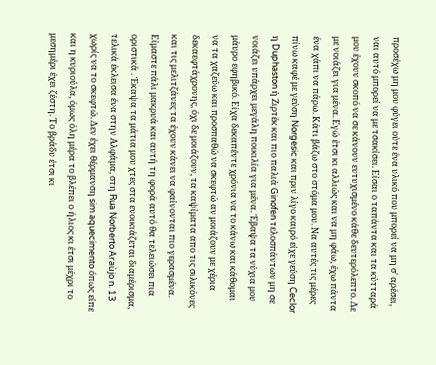προσέχω μη μου φύγει ούτε ένα υλικό που μπορεί να μη σ' αρέσει, ναι αυτό μπορεί να με τσακίσει. Είσαι ο ταπάντα και τα κύτταρά μου έχουν σκοπό να σε κάνουν ευτυχισμένο κάθε δευτερόλεπτο. Δε με νοιάζει για μένα. Εγώ έτσι κι αλλιώς και να μη φάω, έχω πάντα ένα χάπι να πάρω. Κάτι βάζω στο στόμα μου. Να αυτές τις μέρες πίνω καφέ με γεύση Norgesic και πριν λίγο καιρό είχε γεύση Ceclor η Duphaston ή Ζιρτέκ και πιο παλιά Ginofen τελοσπάντων μη σε νοιάζει υπάρχει μεγάλη ποικιλία για μένα. Έβαψα τα νύχια μου μάυρο εφηβικό. Είχα δεκαπέντε χρόνια να το κάνω και κάθομαι να τα χαζεύω και προσπαθώ να σκεφτώ αν μοιάζουν με χέρια δεκαεφτάχρονης, όχι δε μοιάζουν, τα καψίματα απο τις σιλικόνες και τις μελιτζάνες τα έχουν κάνει να φαίνονται πιο γερασμένα. Είμαστε πάλι μακρυά και αυτή τη φορά αυτό θα τελειώσει πια οριστικά . Έκαψα τα μάτια μου χτες στα ενοικιάζεται διαμέρισμα, τελικά έκλεισα ένα στην Αλφάμα, στη Rua Norberto Araùjo n. 13 χωρίς να το σκεφτώ. Δεν έχει θέρμανση sim aquecimento όπως είπε και η κυριούλα, όμως όλη μέρα το βλέπει ο ήλιος κι έτσι μέχρι το μεσημέρι έχει ζέστη. Το βράδυ έτσι κι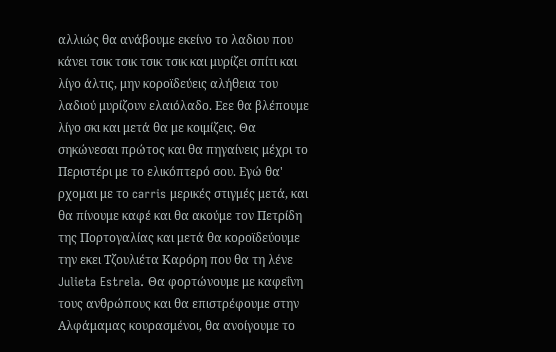αλλιώς θα ανάβουμε εκείνο το λαδιου που κάνει τσικ τσικ τσικ τσικ και μυρίζει σπίτι και λίγο άλτις, μην κοροϊδεύεις αλήθεια του λαδιού μυρίζουν ελαιόλαδο. Εεε θα βλέπουμε λίγο σκι και μετά θα με κοιμίζεις. Θα σηκώνεσαι πρώτος και θα πηγαίνεις μέχρι το Περιστέρι με το ελικόπτερό σου. Εγώ θα' ρχομαι με το carris μερικές στιγμές μετά, και θα πίνουμε καφέ και θα ακούμε τον Πετρίδη της Πορτογαλίας και μετά θα κοροϊδεύουμε την εκει Τζουλιέτα Καρόρη που θα τη λένε Julieta Estrela. Θα φορτώνουμε με καφεΐνη τους ανθρώπους και θα επιστρέφουμε στην Αλφάμαμας κουρασμένοι, θα ανοίγουμε το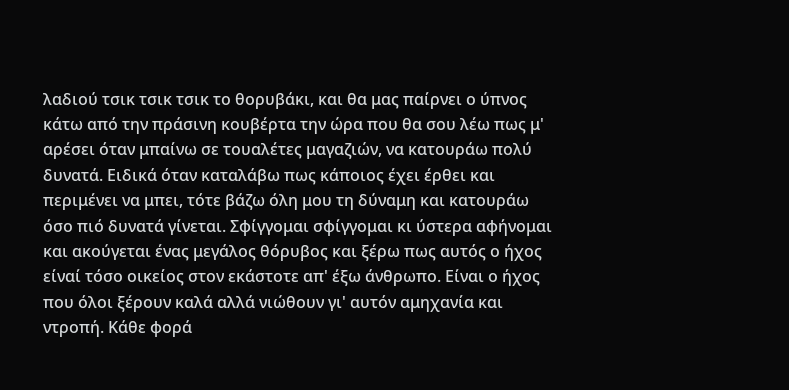λαδιού τσικ τσικ τσικ το θορυβάκι, και θα μας παίρνει ο ύπνος κάτω από την πράσινη κουβέρτα την ώρα που θα σου λέω πως μ' αρέσει όταν μπαίνω σε τουαλέτες μαγαζιών, να κατουράω πολύ δυνατά. Ειδικά όταν καταλάβω πως κάποιος έχει έρθει και περιμένει να μπει, τότε βάζω όλη μου τη δύναμη και κατουράω όσο πιό δυνατά γίνεται. Σφίγγομαι σφίγγομαι κι ύστερα αφήνομαι και ακούγεται ένας μεγάλος θόρυβος και ξέρω πως αυτός ο ήχος είναί τόσο οικείος στον εκάστοτε απ' έξω άνθρωπο. Είναι ο ήχος που όλοι ξέρουν καλά αλλά νιώθουν γι' αυτόν αμηχανία και ντροπή. Κάθε φορά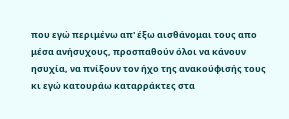που εγώ περιμένω απ' έξω αισθάνομαι τους απο μέσα ανήσυχους, προσπαθούν όλοι να κάνουν ησυχία, να πνίξουν τον ήχο της ανακούφισής τους κι εγώ κατουράω καταρράκτες στα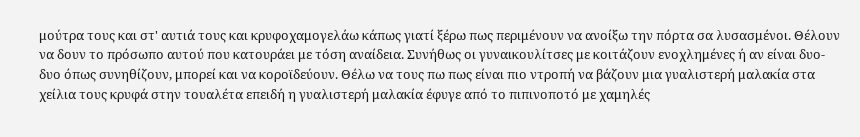μούτρα τους και στ' αυτιά τους και κρυφοχαμογελάω κάπως γιατί ξέρω πως περιμένουν να ανοίξω την πόρτα σα λυσασμένοι. Θέλουν να δουν το πρόσωπο αυτού που κατουράει με τόση αναίδεια. Συνήθως οι γυναικουλίτσες με κοιτάζουν ενοχλημένες ή αν είναι δυο-δυο όπως συνηθίζουν, μπορεί και να κοροϊδεύουν. Θέλω να τους πω πως είναι πιο ντροπή να βάζουν μια γυαλιστερή μαλακία στα χείλια τους κρυφά στην τουαλέτα επειδή η γυαλιστερή μαλακία έφυγε από το πιπινοποτό με χαμηλές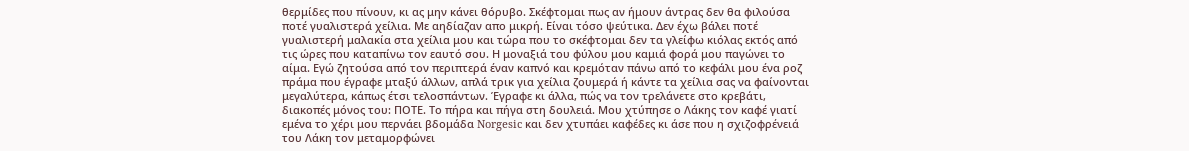θερμίδες που πίνουν, κι ας μην κάνει θόρυβο. Σκέφτομαι πως αν ήμουν άντρας δεν θα φιλούσα ποτέ γυαλιστερά χείλια. Με αηδίαζαν απο μικρή. Είναι τόσο ψεύτικα. Δεν έχω βάλει ποτέ γυαλιστερή μαλακία στα χείλια μου και τώρα που το σκέφτομαι δεν τα γλείφω κιόλας εκτός από τις ώρες που καταπίνω τον εαυτό σου. Η μοναξιά του φύλου μου καμιά φορά μου παγώνει το αίμα. Εγώ ζητούσα από τον περιπτερά έναν καπνό και κρεμόταν πάνω από το κεφάλι μου ένα ροζ πράμα που έγραφε μταξύ άλλων, απλά τρικ για χείλια ζουμερά ή κάντε τα χείλια σας να φαίνονται μεγαλύτερα, κάπως έτσι τελοσπάντων. Έγραφε κι άλλα, πώς να τον τρελάνετε στο κρεβάτι, διακοπές μόνος του: ΠΟΤΕ. Το πήρα και πήγα στη δουλειά. Μου χτύπησε ο Λάκης τον καφέ γιατί εμένα το χέρι μου περνάει βδομάδα Norgesic και δεν χτυπάει καφέδες κι άσε που η σχιζοφρένειά του Λάκη τον μεταμορφώνει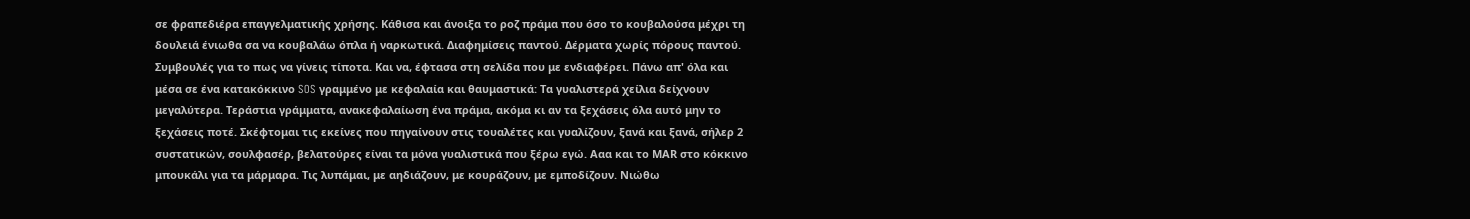σε φραπεδιέρα επαγγελματικής χρήσης. Κάθισα και άνοιξα το ροζ πράμα που όσο το κουβαλούσα μέχρι τη δουλειά ένιωθα σα να κουβαλάω όπλα ή ναρκωτικά. Διαφημίσεις παντού. Δέρματα χωρίς πόρους παντού. Συμβουλές για το πως να γίνεις τίποτα. Και να, έφτασα στη σελίδα που με ενδιαφέρει. Πάνω απ' όλα και μέσα σε ένα κατακόκκινο SOS γραμμένο με κεφαλαία και θαυμαστικά: Τα γυαλιστερά χείλια δείχνουν μεγαλύτερα. Τεράστια γράμματα, ανακεφαλαίωση ένα πράμα, ακόμα κι αν τα ξεχάσεις όλα αυτό μην το ξεχάσεις ποτέ. Σκέφτομαι τις εκείνες που πηγαίνουν στις τουαλέτες και γυαλίζουν, ξανά και ξανά, σήλερ 2 συστατικών, σουλφασέρ, βελατούρες είναι τα μόνα γυαλιστικά που ξέρω εγώ. Ααα και το ΜΑR στο κόκκινο μπουκάλι για τα μάρμαρα. Τις λυπάμαι, με αηδιάζουν, με κουράζουν, με εμποδίζουν. Νιώθω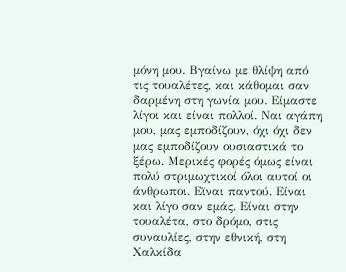μόνη μου. Βγαίνω με θλίψη από τις τουαλέτες, και κάθομαι σαν δαρμένη στη γωνία μου. Είμαστε λίγοι και είναι πολλοί. Ναι αγάπη μου, μας εμποδίζουν, όχι όχι δεν μας εμποδίζουν ουσιαστικά το ξέρω. Μερικές φορές όμως είναι πολύ στριμωχτικοί όλοι αυτοί οι άνθρωποι. Εϊναι παντού. Είναι και λίγο σαν εμάς. Είναι στην τουαλέτα, στο δρόμο, στις συναυλίες, στην εθνική, στη Χαλκίδα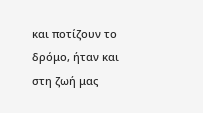και ποτίζουν το δρόμο, ήταν και στη ζωή μας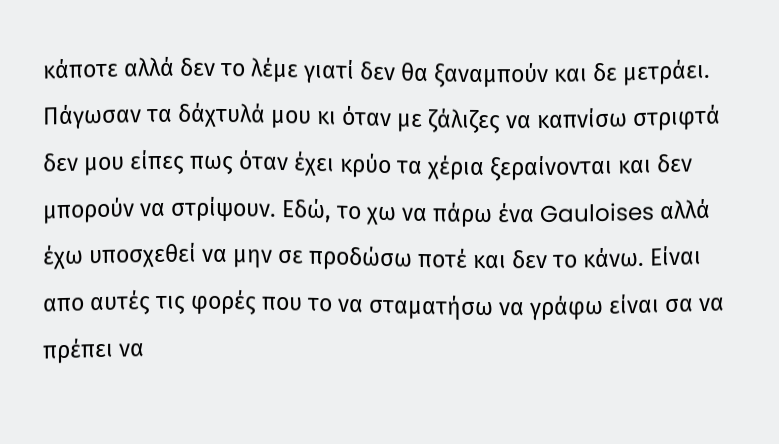κάποτε αλλά δεν το λέμε γιατί δεν θα ξαναμπούν και δε μετράει. Πάγωσαν τα δάχτυλά μου κι όταν με ζάλιζες να καπνίσω στριφτά δεν μου είπες πως όταν έχει κρύο τα χέρια ξεραίνονται και δεν μπορούν να στρίψουν. Εδώ, το χω να πάρω ένα Gauloises αλλά έχω υποσχεθεί να μην σε προδώσω ποτέ και δεν το κάνω. Είναι απο αυτές τις φορές που το να σταματήσω να γράφω είναι σα να πρέπει να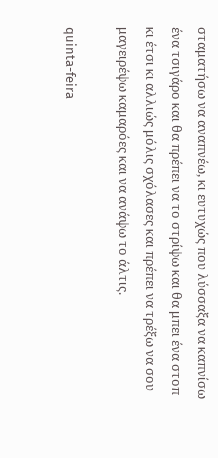σταματήσω να αναπνέω, κι ευτυχώς που λύσσαξα να καπνίσω ένα τσιγάρο και θα πρέπει να το στρίψω και θα μπει ένα στοπ κι έτσι κι αλλιώς μόλις σχόλασες και πρέπει να τρέξω να σου μαγειρέψω καμαρόες και να ανάψω το άλτις.

quinta-feira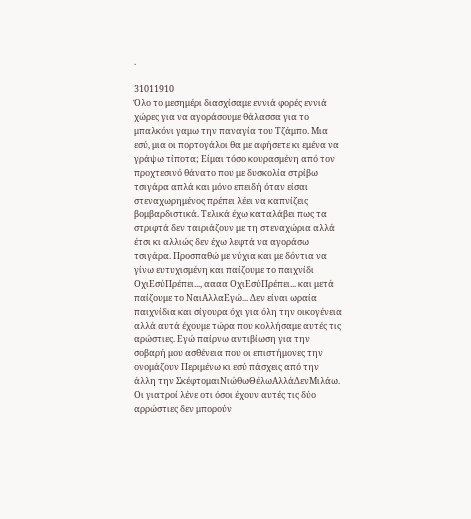.

31011910
Όλο το μεσημέρι διασχίσαμε εννιά φορές εννιά χώρες για να αγοράσουμε θάλασσα για το μπαλκόνι γαμω την παναγία του Τζάμπο. Μια εσύ, μια οι πορτογάλοι θα με αφήσετε κι εμένα να γράψω τίποτα; Είμαι τόσο κουρασμένη από τον προχτεσινό θάνατο που με δυσκολία στρίβω τσιγάρα απλά και μόνο επειδή όταν είσαι στεναχωρημένος πρέπει λέει να καπνίζεις βομβαρδιστικά. Τελικά έχω καταλάβει πως τα στριφτά δεν ταιριάζουν με τη στεναχώρια αλλά έτσι κι αλλιώς δεν έχω λεφτά να αγοράσω τσιγάρα. Προσπαθώ με νύχια και με δόντια να γίνω ευτυχισμένη και παίζουμε το παιχνίδι ΟχιΕσύΠρέπει..., αααα ΟχιΕσύΠρέπει... και μετά παίζουμε το ΝαιΑλλαΕγώ... Δεν είναι ωραία παιχνίδια και σίγουρα όχι για όλη την οικογένεια αλλά αυτά έχουμε τώρα που κολλήσαμε αυτές τις αρώστιες. Εγώ παίρνω αντιβίωση για την σοβαρή μου ασθένεια που οι επιστήμονες την ονομάζουν Περιμένω κι εσύ πάσχεις από την άλλη την ΣκέφτομαιΝιώθωΘέλωΑλλάΔενΜιλάω. Οι γιατροί λένε οτι όσοι έχουν αυτές τις δύο αρρώστιες δεν μπορούν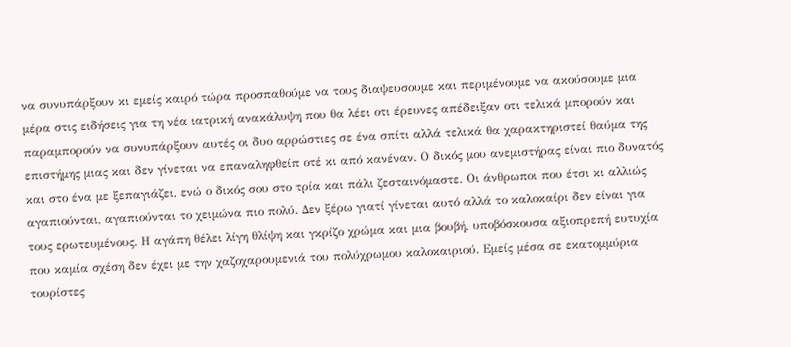να συνυπάρξουν κι εμείς καιρό τώρα προσπαθούμε να τους διαψευσουμε και περιμένουμε να ακούσουμε μια μέρα στις ειδήσεις για τη νέα ιατρική ανακάλυψη που θα λέει οτι έρευνες απέδειξαν οτι τελικά μπορούν και παραμπορούν να συνυπάρξουν αυτές οι δυο αρρώστιες σε ένα σπίτι αλλά τελικά θα χαρακτηριστεί θαύμα της επιστήμης μιας και δεν γίνεται να επαναληφθείπ οτέ κι από κανέναν. Ο δικός μου ανεμιστήρας είναι πιο δυνατός και στο ένα με ξεπαγιάζει, ενώ ο δικός σου στο τρία και πάλι ζεσταινόμαστε. Οι άνθρωποι που έτσι κι αλλιώς αγαπιούνται, αγαπιούνται το χειμώνα πιο πολύ. Δεν ξέρω γιατί γίνεται αυτό αλλά το καλοκαίρι δεν είναι για τους ερωτευμένους. Η αγάπη θέλει λίγη θλίψη και γκρίζο χρώμα και μια βουβή, υποβόσκουσα αξιοπρεπή ευτυχία που καμία σχέση δεν έχει με την χαζοχαρουμενιά του πολύχρωμου καλοκαιριού. Εμείς μέσα σε εκατομμύρια τουρίστες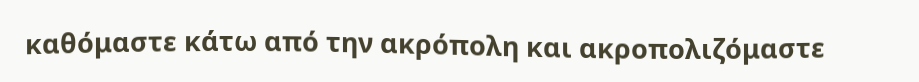καθόμαστε κάτω από την ακρόπολη και ακροπολιζόμαστε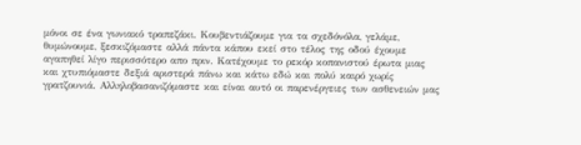μόνοι σε ένα γωνιακό τραπεζάκι. Κουβεντιάζουμε για τα σχεδόνόλα, γελάμε, θυμώνουμε, ξεσκιζόμαστε αλλά πάντα κάπου εκεί στο τέλος της οδού έχουμε αγαπηθεί λίγο περισσότερο απο πριν. Κατέχουμε το ρεκόρ κοπανιστού έρωτα μιας και χτυπιόμαστε δεξιά αριστερά πάνω και κάτω εδώ και πολύ καιρό χωρίς γρατζουνιά. Αλληλοβασανιζόμαστε και είναι αυτό οι παρενέργειες των ασθενειών μας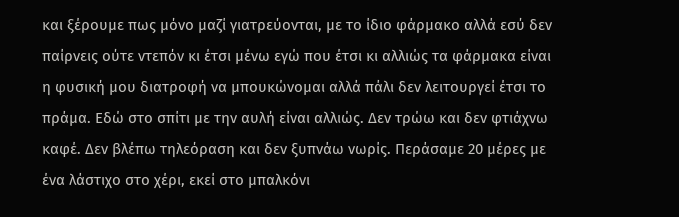και ξέρουμε πως μόνο μαζί γιατρεύονται, με το ίδιο φάρμακο αλλά εσύ δεν παίρνεις ούτε ντεπόν κι έτσι μένω εγώ που έτσι κι αλλιώς τα φάρμακα είναι η φυσική μου διατροφή να μπουκώνομαι αλλά πάλι δεν λειτουργεί έτσι το πράμα. Εδώ στο σπίτι με την αυλή είναι αλλιώς. Δεν τρώω και δεν φτιάχνω καφέ. Δεν βλέπω τηλεόραση και δεν ξυπνάω νωρίς. Περάσαμε 20 μέρες με ένα λάστιχο στο χέρι, εκεί στο μπαλκόνι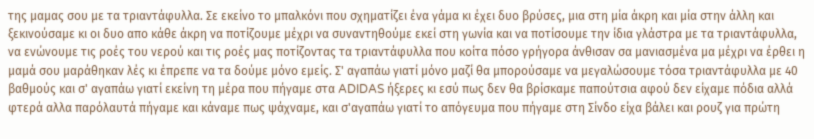της μαμας σου με τα τριαντάφυλλα. Σε εκείνο το μπαλκόνι που σχηματίζει ένα γάμα κι έχει δυο βρύσες, μια στη μία άκρη και μία στην άλλη και ξεκινούσαμε κι οι δυο απο κάθε άκρη να ποτίζουμε μέχρι να συναντηθούμε εκεί στη γωνία και να ποτίσουμε την ίδια γλάστρα με τα τριαντάφυλλα, να ενώνουμε τις ροές του νερού και τις ροές μας ποτίζοντας τα τριαντάφυλλα που κοίτα πόσο γρήγορα άνθισαν σα μανιασμένα μα μέχρι να έρθει η μαμά σου μαράθηκαν λές κι έπρεπε να τα δούμε μόνο εμείς. Σ' αγαπάω γιατί μόνο μαζί θα μπορούσαμε να μεγαλώσουμε τόσα τριαντάφυλλα με 40 βαθμούς και σ' αγαπάω γιατί εκείνη τη μέρα που πήγαμε στα ADIDAS ήξερες κι εσύ πως δεν θα βρίσκαμε παπούτσια αφού δεν είχαμε πόδια αλλά φτερά αλλα παρόλαυτά πήγαμε και κάναμε πως ψάχναμε, και σ'αγαπάω γιατί το απόγευμα που πήγαμε στη Σίνδο είχα βάλει και ρουζ για πρώτη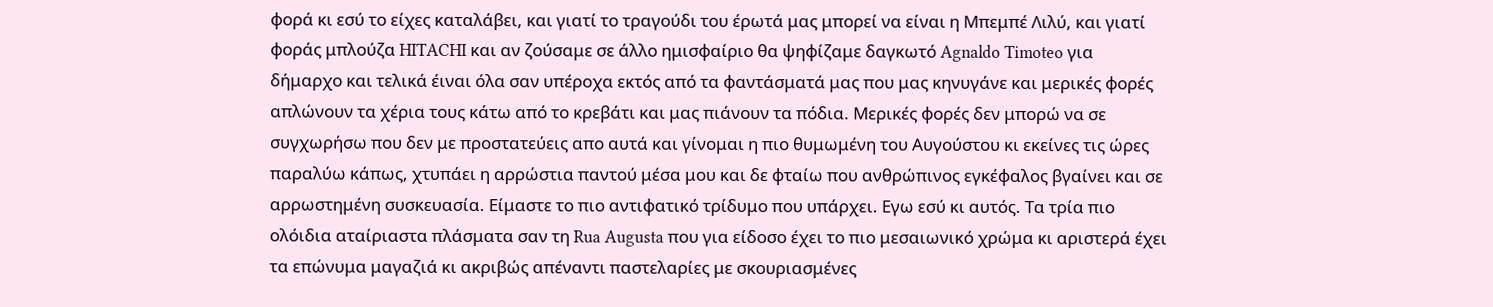φορά κι εσύ το είχες καταλάβει, και γιατί το τραγούδι του έρωτά μας μπορεί να είναι η Μπεμπέ Λιλύ, και γιατί φοράς μπλούζα HITACHI και αν ζούσαμε σε άλλο ημισφαίριο θα ψηφίζαμε δαγκωτό Agnaldo Timoteo για δήμαρχο και τελικά έιναι όλα σαν υπέροχα εκτός από τα φαντάσματά μας που μας κηνυγάνε και μερικές φορές απλώνουν τα χέρια τους κάτω από το κρεβάτι και μας πιάνουν τα πόδια. Μερικές φορές δεν μπορώ να σε συγχωρήσω που δεν με προστατεύεις απο αυτά και γίνομαι η πιο θυμωμένη του Αυγούστου κι εκείνες τις ώρες παραλύω κάπως, χτυπάει η αρρώστια παντού μέσα μου και δε φταίω που ανθρώπινος εγκέφαλος βγαίνει και σε αρρωστημένη συσκευασία. Είμαστε το πιο αντιφατικό τρίδυμο που υπάρχει. Εγω εσύ κι αυτός. Τα τρία πιο ολόιδια αταίριαστα πλάσματα σαν τη Rua Augusta που για είδοσο έχει το πιο μεσαιωνικό χρώμα κι αριστερά έχει τα επώνυμα μαγαζιά κι ακριβώς απέναντι παστελαρίες με σκουριασμένες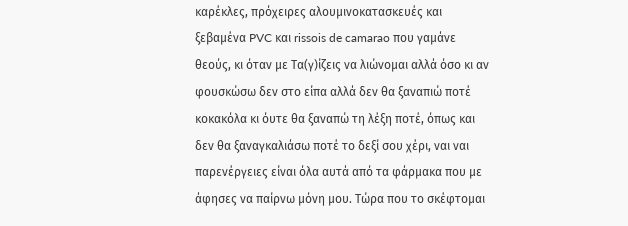καρέκλες, πρόχειρες αλουμινοκατασκευές και ξεβαμένα PVC και rissois de camarao που γαμάνε θεούς, κι όταν με Τα(γ)ίζεις να λιώνομαι αλλά όσο κι αν φουσκώσω δεν στο είπα αλλά δεν θα ξαναπιώ ποτέ κοκακόλα κι όυτε θα ξαναπώ τη λέξη ποτέ, όπως και δεν θα ξαναγκαλιάσω ποτέ το δεξί σου χέρι, ναι ναι παρενέργειες είναι όλα αυτά από τα φάρμακα που με άφησες να παίρνω μόνη μου. Τώρα που το σκέφτομαι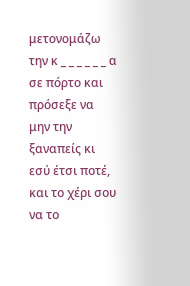μετονομάζω την κ _ _ _ _ _ _ α σε πόρτο και πρόσεξε να μην την ξαναπείς κι εσύ έτσι ποτέ, και το χέρι σου να το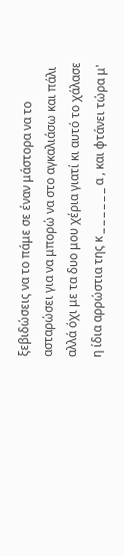ξεβιδώσεις να το πάμε σε έναν μάστορα να το ασταρώσει για να μπορώ να στο αγκαλιάσω και πάλι αλλά όχι με τα δυο μου χέρια γιατί κι αυτό το χάλασε η ίδια αρρώστια της κ _ _ _ _ _ _ α , και φτάνει τώρα μ'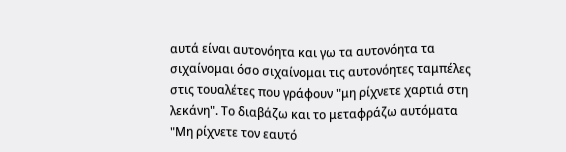αυτά είναι αυτονόητα και γω τα αυτονόητα τα σιχαίνομαι όσο σιχαίνομαι τις αυτονόητες ταμπέλες στις τουαλέτες που γράφουν "μη ρίχνετε χαρτιά στη λεκάνη". Το διαβάζω και το μεταφράζω αυτόματα "Μη ρίχνετε τον εαυτό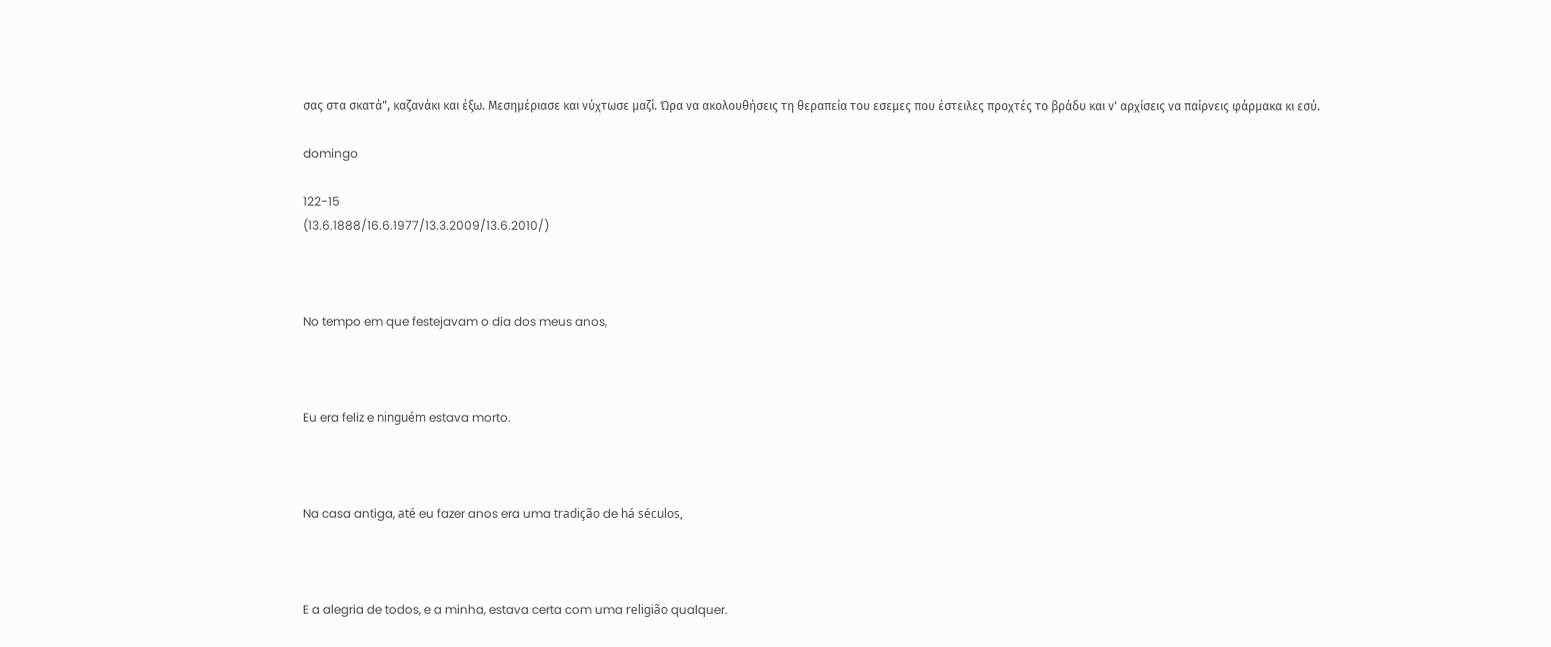σας στα σκατά", καζανάκι και έξω. Μεσημέριασε και νύχτωσε μαζί. Ώρα να ακολουθήσεις τη θεραπεία του εσεμες που έστειλες προχτές το βράδυ και ν' αρχίσεις να παίρνεις φάρμακα κι εσύ.

domingo

122-15
(13.6.1888/16.6.1977/13.3.2009/13.6.2010/)



No tempo em que festejavam o dia dos meus anos,



Eu era feliz e ninguém estava morto.



Na casa antiga, até eu fazer anos era uma tradição de há séculos,



E a alegria de todos, e a minha, estava certa com uma religião qualquer.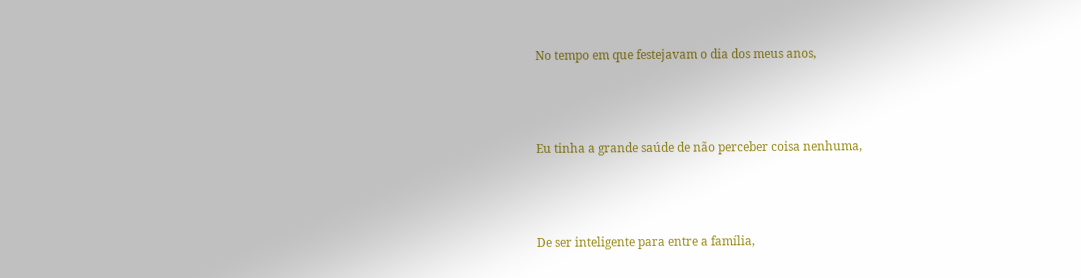No tempo em que festejavam o dia dos meus anos,



Eu tinha a grande saúde de não perceber coisa nenhuma,



De ser inteligente para entre a família,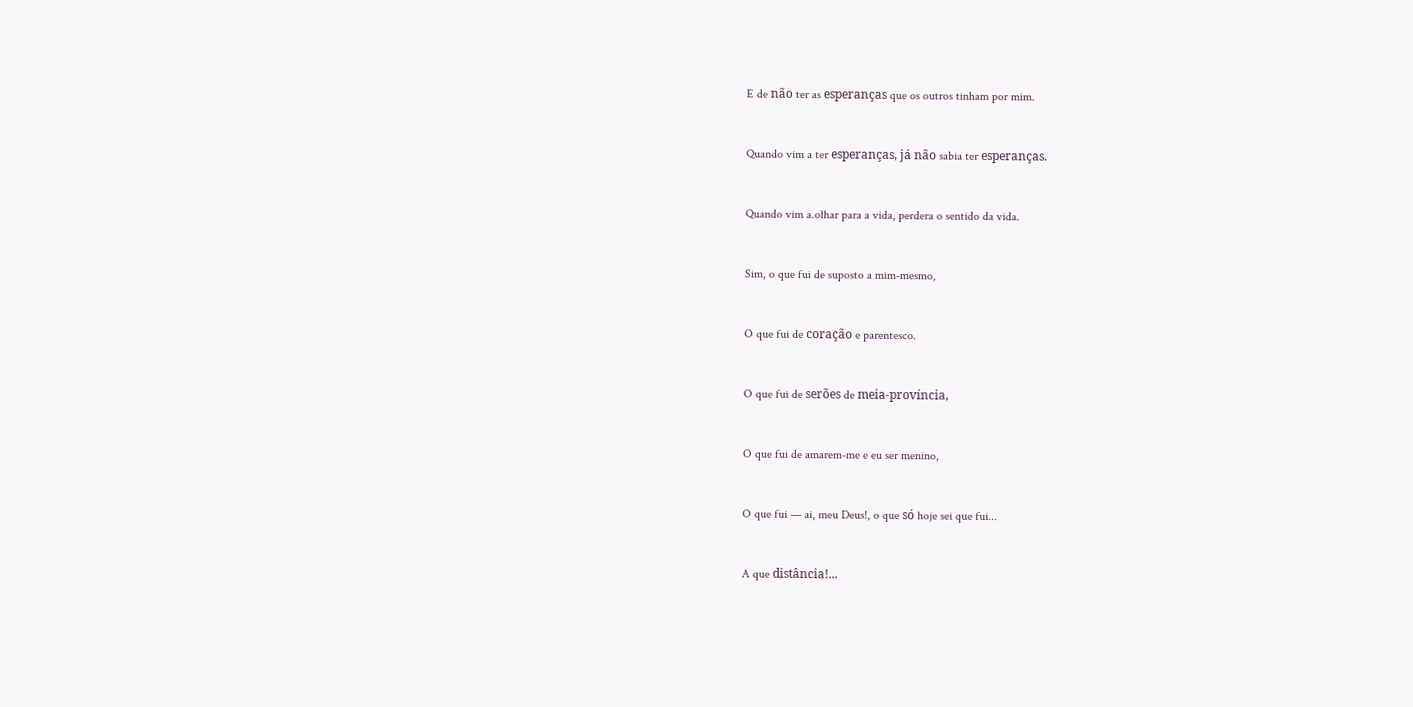E de não ter as esperanças que os outros tinham por mim.



Quando vim a ter esperanças, já não sabia ter esperanças.



Quando vim a.olhar para a vida, perdera o sentido da vida.



Sim, o que fui de suposto a mim-mesmo,



O que fui de coração e parentesco.



O que fui de serões de meia-província,



O que fui de amarem-me e eu ser menino,



O que fui — ai, meu Deus!, o que só hoje sei que fui...



A que distância!...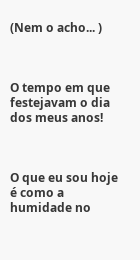(Nem o acho... )



O tempo em que festejavam o dia dos meus anos!



O que eu sou hoje é como a humidade no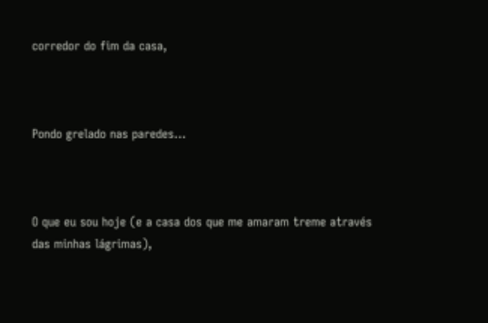corredor do fim da casa,



Pondo grelado nas paredes...



O que eu sou hoje (e a casa dos que me amaram treme através das minhas lágrimas),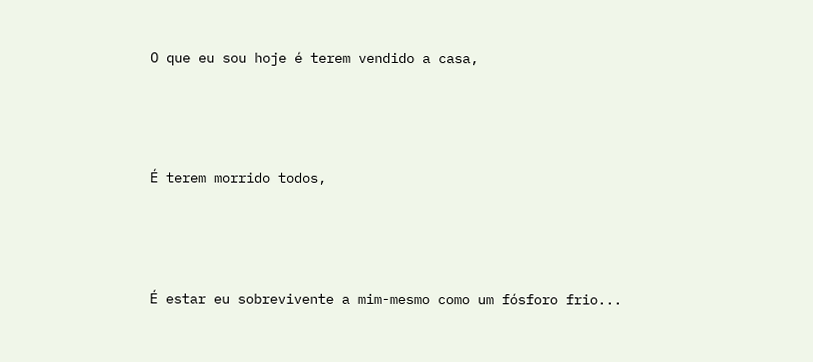O que eu sou hoje é terem vendido a casa,



É terem morrido todos,



É estar eu sobrevivente a mim-mesmo como um fósforo frio...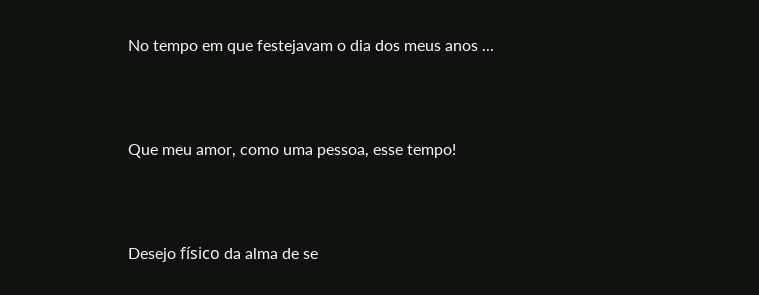No tempo em que festejavam o dia dos meus anos ...



Que meu amor, como uma pessoa, esse tempo!



Desejo físico da alma de se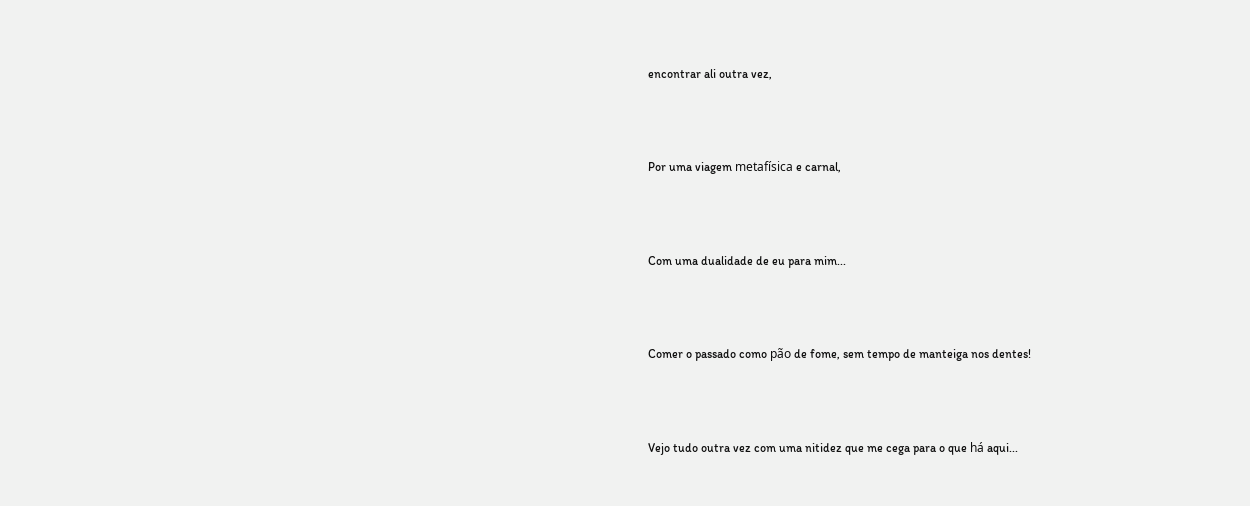encontrar ali outra vez,



Por uma viagem metafísica e carnal,



Com uma dualidade de eu para mim...



Comer o passado como pão de fome, sem tempo de manteiga nos dentes!



Vejo tudo outra vez com uma nitidez que me cega para o que há aqui...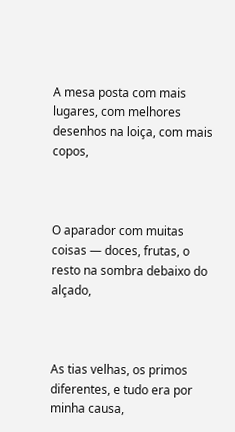A mesa posta com mais lugares, com melhores desenhos na loiça, com mais copos,



O aparador com muitas coisas — doces, frutas, o resto na sombra debaixo do alçado,



As tias velhas, os primos diferentes, e tudo era por minha causa,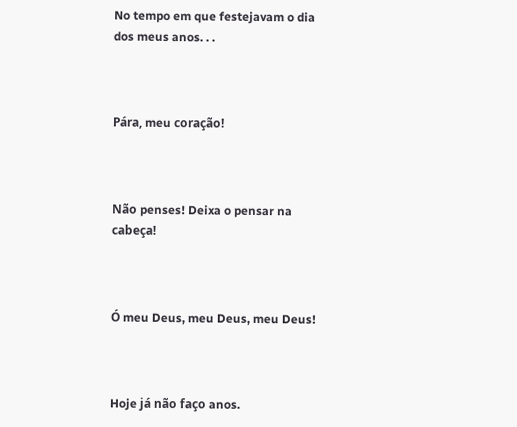No tempo em que festejavam o dia dos meus anos. . .



Pára, meu coração!



Não penses! Deixa o pensar na cabeça!



Ó meu Deus, meu Deus, meu Deus!



Hoje já não faço anos.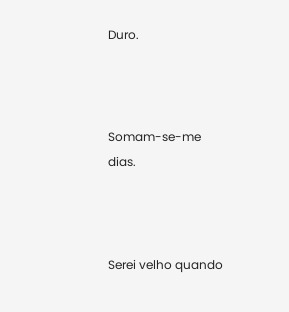Duro.



Somam-se-me dias.



Serei velho quando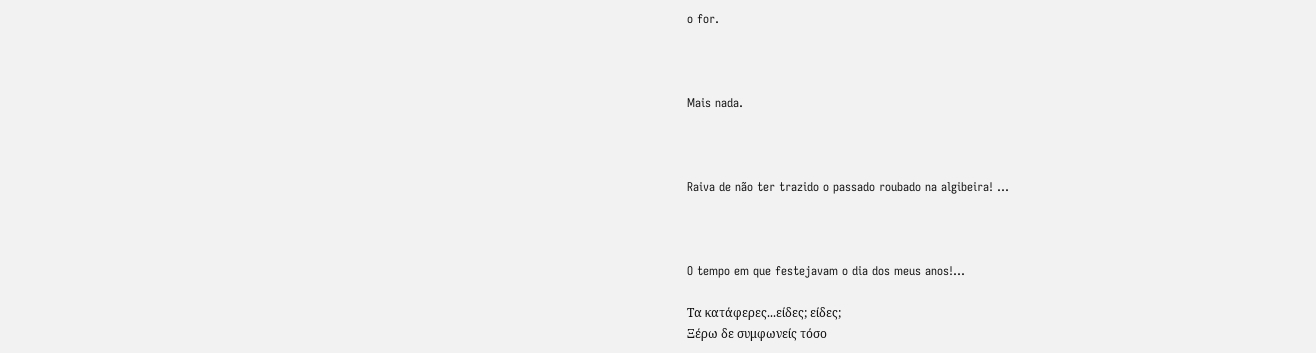o for.



Mais nada.



Raiva de não ter trazido o passado roubado na algibeira! ...



O tempo em que festejavam o dia dos meus anos!...

Τα κατάφερες...είδες; είδες;
Ξέρω δε συμφωνείς τόσο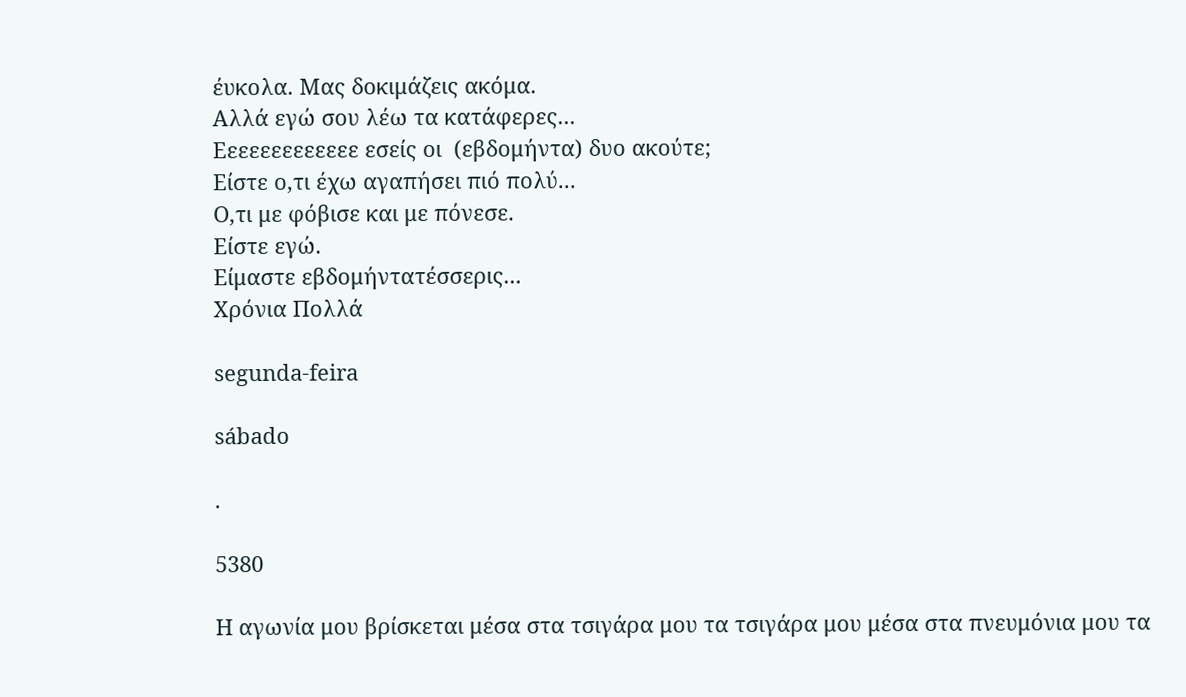έυκολα. Μας δοκιμάζεις ακόμα.
Αλλά εγώ σου λέω τα κατάφερες...
Εεεεεεεεεεεεε εσείς οι  (εβδομήντα) δυο ακούτε;
Είστε ο,τι έχω αγαπήσει πιό πολύ...
Ο,τι με φόβισε και με πόνεσε.
Είστε εγώ.
Είμαστε εβδομήντατέσσερις...
Χρόνια Πολλά

segunda-feira

sábado

.

5380

Η αγωνία μου βρίσκεται μέσα στα τσιγάρα μου τα τσιγάρα μου μέσα στα πνευμόνια μου τα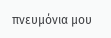πνευμόνια μου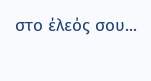στο έλεός σου...